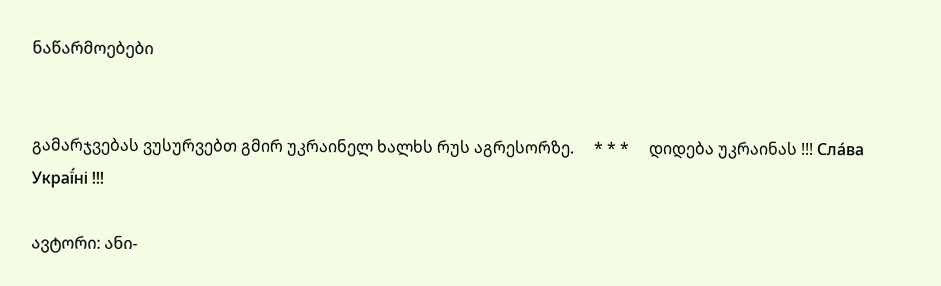ნაწარმოებები


გამარჯვებას ვუსურვებთ გმირ უკრაინელ ხალხს რუს აგრესორზე.     * * *     დიდება უკრაინას !!! Сла́ва Украї́ні !!!

ავტორი: ანი-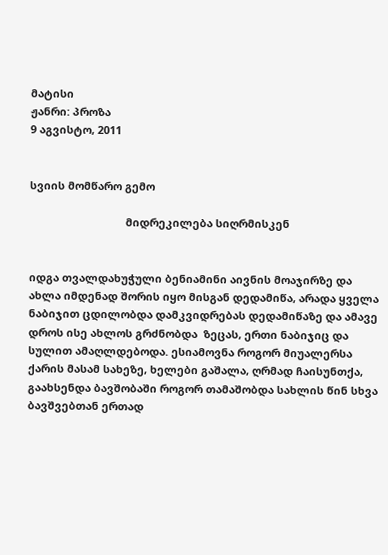მატისი
ჟანრი: პროზა
9 აგვისტო, 2011


სვიის მომწარო გემო

                                მიდრეკილება სიღრმისკენ


იდგა თვალდახუჭული ბენიამინი აივნის მოაჯირზე და ახლა იმდენად შორის იყო მისგან დედამიწა, არადა ყველა ნაბიჯით ცდილობდა დამკვიდრებას დედამიწაზე და ამავე დროს ისე ახლოს გრძნობდა  ზეცას, ერთი ნაბიჯიც და სულით ამაღლდებოდა. ესიამოვნა როგორ მიუალერსა ქარის მასამ სახეზე, ხელები გაშალა, ღრმად ჩაისუნთქა,  გაახსენდა ბავშობაში როგორ თამაშობდა სახლის წინ სხვა ბავშვებთან ერთად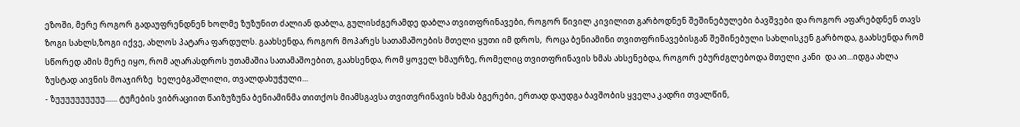ეზოში, მერე როგორ გადაუფრენდნენ ხოლმე ზუზუნით ძალიან დაბლა, გულისძგერამდე დაბლა თვითფრინავები, როგორ წივილ კივილით გარბოდნენ შეშინებულები ბავშვები და როგორ აფარებდნენ თავს ზოგი სახლს,ზოგი იქვე, ახლოს პატარა ფარდულს. გაახსენდა, როგორ მოპარეს სათამაშოების მთელი ყუთი იმ დროს,  როცა ბენიამინი თვითფრინავებისგან შეშინებული სახლისკენ გარბოდა, გაახსენდა რომ სწორედ ამის მერე იყო, რომ აღარასდროს უთამაშია სათამაშოებით, გაახსენდა, რომ ყოველ ხმაურზე, რომელიც თვითფრინავის ხმას ახსენებდა, როგორ ებურძგლებოდა მთელი კანი  და აი...იდგა ახლა ზუსტად აივნის მოაჯირზე  ხელებგაშლილი, თვალდახუჭული...
- ზუუუუუუუუუუ...... ტუჩების ვიბრაციით წაიზუზუნა ბენიამინმა თითქოს მიამსგავსა თვითვრინავის ხმას ბგერები, ერთად დაუდგა ბავშობის ყველა კადრი თვალწინ,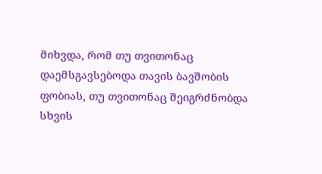მიხვდა, რომ თუ თვითონაც დაემსგავსებოდა თავის ბავშობის ფობიას, თუ თვითონაც შეიგრძნობდა სხვის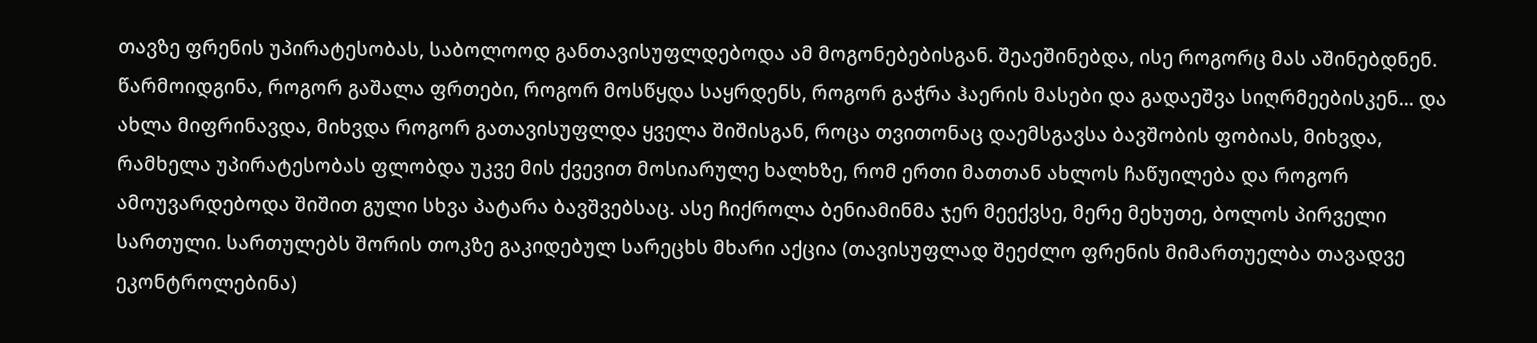თავზე ფრენის უპირატესობას, საბოლოოდ განთავისუფლდებოდა ამ მოგონებებისგან. შეაეშინებდა, ისე როგორც მას აშინებდნენ.  წარმოიდგინა, როგორ გაშალა ფრთები, როგორ მოსწყდა საყრდენს, როგორ გაჭრა ჰაერის მასები და გადაეშვა სიღრმეებისკენ... და ახლა მიფრინავდა, მიხვდა როგორ გათავისუფლდა ყველა შიშისგან, როცა თვითონაც დაემსგავსა ბავშობის ფობიას, მიხვდა, რამხელა უპირატესობას ფლობდა უკვე მის ქვევით მოსიარულე ხალხზე, რომ ერთი მათთან ახლოს ჩაწუილება და როგორ ამოუვარდებოდა შიშით გული სხვა პატარა ბავშვებსაც. ასე ჩიქროლა ბენიამინმა ჯერ მეექვსე, მერე მეხუთე, ბოლოს პირველი სართული. სართულებს შორის თოკზე გაკიდებულ სარეცხს მხარი აქცია (თავისუფლად შეეძლო ფრენის მიმართუელბა თავადვე ეკონტროლებინა)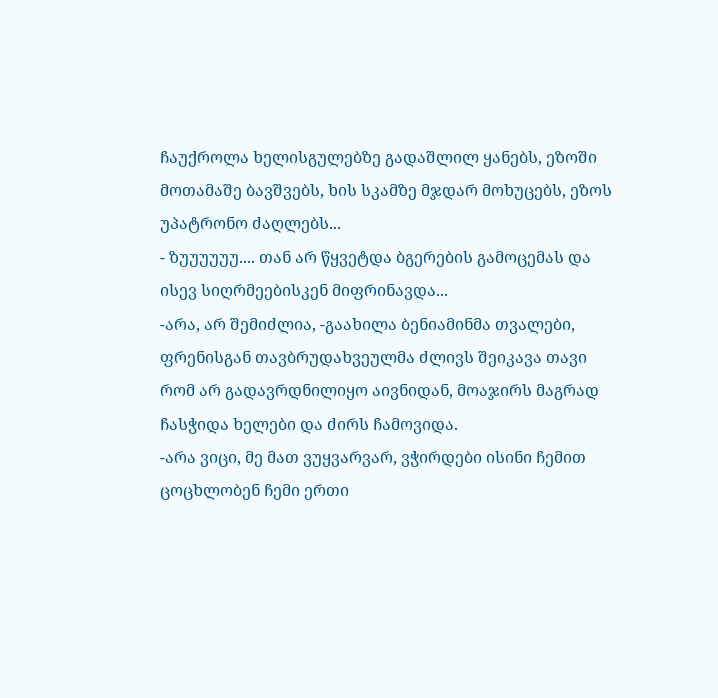ჩაუქროლა ხელისგულებზე გადაშლილ ყანებს, ეზოში მოთამაშე ბავშვებს, ხის სკამზე მჯდარ მოხუცებს, ეზოს უპატრონო ძაღლებს...
- ზუუუუუუ.... თან არ წყვეტდა ბგერების გამოცემას და ისევ სიღრმეებისკენ მიფრინავდა...
-არა, არ შემიძლია, -გაახილა ბენიამინმა თვალები, ფრენისგან თავბრუდახვეულმა ძლივს შეიკავა თავი რომ არ გადავრდნილიყო აივნიდან, მოაჯირს მაგრად ჩასჭიდა ხელები და ძირს ჩამოვიდა.
-არა ვიცი, მე მათ ვუყვარვარ, ვჭირდები ისინი ჩემით ცოცხლობენ ჩემი ერთი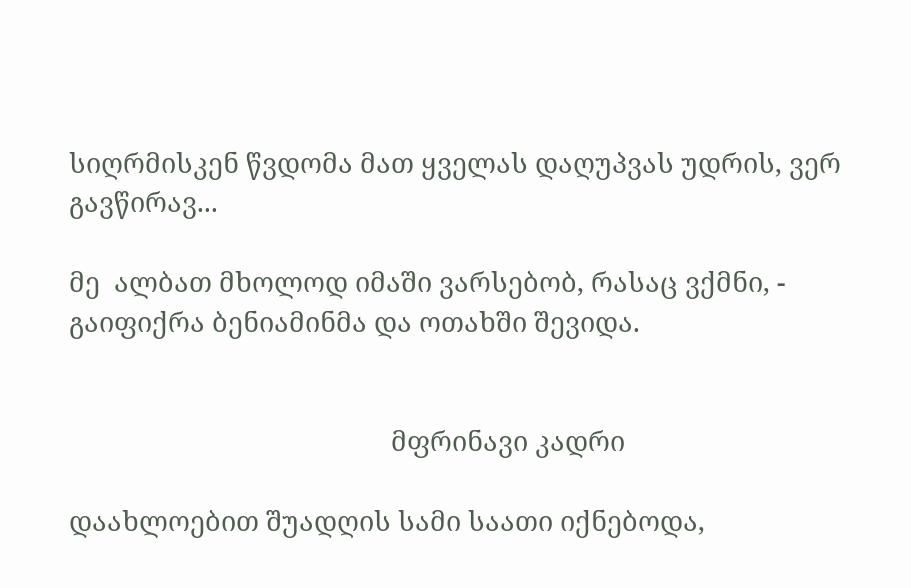სიღრმისკენ წვდომა მათ ყველას დაღუპვას უდრის, ვერ გავწირავ...

მე  ალბათ მხოლოდ იმაში ვარსებობ, რასაც ვქმნი, - გაიფიქრა ბენიამინმა და ოთახში შევიდა.


                                              მფრინავი კადრი

დაახლოებით შუადღის სამი საათი იქნებოდა,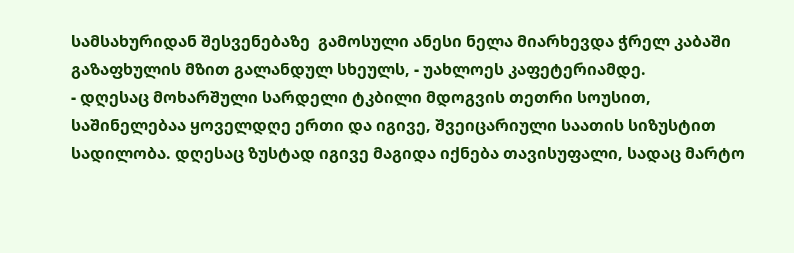სამსახურიდან შესვენებაზე  გამოსული ანესი ნელა მიარხევდა ჭრელ კაბაში გაზაფხულის მზით გალანდულ სხეულს, - უახლოეს კაფეტერიამდე.
- დღესაც მოხარშული სარდელი ტკბილი მდოგვის თეთრი სოუსით, საშინელებაა ყოველდღე ერთი და იგივე, შვეიცარიული საათის სიზუსტით სადილობა. დღესაც ზუსტად იგივე მაგიდა იქნება თავისუფალი, სადაც მარტო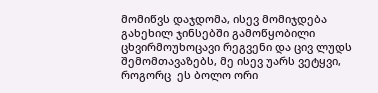მომიწვს დაჯდომა, ისევ მომიჯდება გახეხილ ჯინსებში გამოწყობილი ცხვირმოუხოცავი რეგვენი და ცივ ლუდს შემომთავაზებს, მე ისევ უარს ვეტყვი, როგორც  ეს ბოლო ორი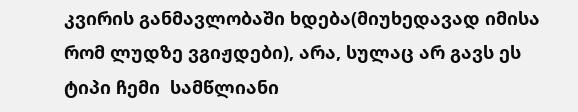კვირის განმავლობაში ხდება(მიუხედავად იმისა რომ ლუდზე ვგიჟდები), არა, სულაც არ გავს ეს ტიპი ჩემი  სამწლიანი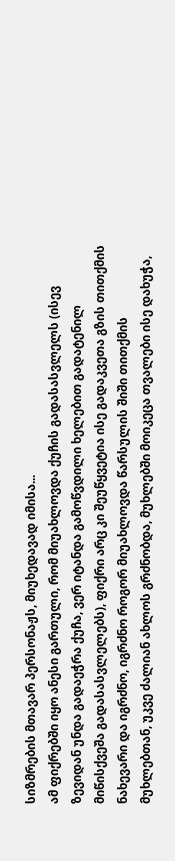სიზმრების მთავარ პერსონაჟს, მიუხედავად იმისა...
ამ ფიქრებში იყო ანესი გართული, რომ მიუახლოვდა ქუჩის გადასასვლელს (ისევ ზევიდან უნდა გადაეჭრა ქუჩა, ვერ იტანდა გამოწვდილი ხელებით გადატენილ მიწისქვეშა გადასასვლელებს), ფიქრი არც კი შეუწყვეტია ისე გადაკვეთა გზის თითქმის ნახევარი და იგრძნო, იგრძნო როგორ მიუახლოვდა წარსულის შიში თითქმის მუხლებთან, უკვე ძალიან ახლოს გრძნობდა, მუხლებში მოიკეცა თვალები ისე დახუჭა,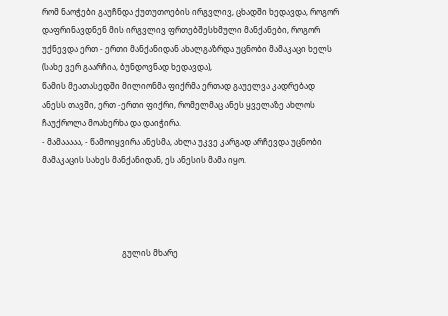რომ ნაოჭები გაუჩნდა ქუთუთოების ირგვლივ, ცხადში ხედავდა, როგორ დაფრინავდნენ მის ირგვლივ ფრთებშესხმული მანქანები, როგორ უქნევდა ერთ - ერთი მანქანიდან ახალგაზრდა უცნობი მამაკაცი ხელს (სახე ვერ გაარჩია, ბუნდოვნად ხედავდა),
წამის მეათასედში მილიონმა ფიქრმა ერთად გაუელვა კადრებად ანესს თავში, ერთ -ერთი ფიქრი, რომელმაც ანეს ყველაზე ახლოს ჩაუქროლა მოახერხა და დაიჭირა.
- მამააააა, - წამოიყვირა ანესმა, ახლა უკვე კარგად არჩევდა უცნობი მამაკაცის სახეს მანქანიდან, ეს ანესის მამა იყო.




                                        გულის მხარე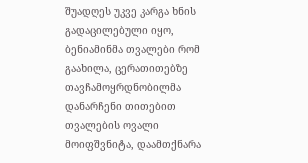შუადღეს უკვე კარგა ხნის გადაცილებული იყო, ბენიამინმა თვალები რომ გაახილა, ცერათითებზე თავჩამოყრდნობილმა დანარჩენი თითებით თვალების ოვალი მოიფშვნიტა, დაამთქნარა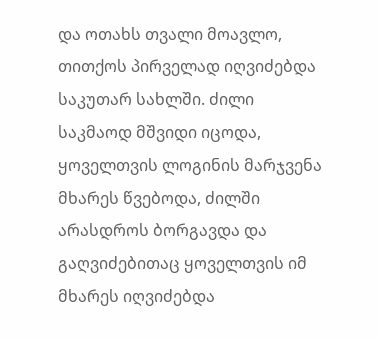და ოთახს თვალი მოავლო, თითქოს პირველად იღვიძებდა საკუთარ სახლში. ძილი საკმაოდ მშვიდი იცოდა, ყოველთვის ლოგინის მარჯვენა მხარეს წვებოდა, ძილში არასდროს ბორგავდა და გაღვიძებითაც ყოველთვის იმ მხარეს იღვიძებდა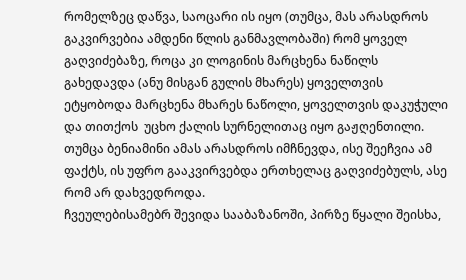რომელზეც დაწვა, საოცარი ის იყო (თუმცა, მას არასდროს გაკვირვებია ამდენი წლის განმავლობაში) რომ ყოველ გაღვიძებაზე, როცა კი ლოგინის მარცხენა ნაწილს გახედავდა (ანუ მისგან გულის მხარეს) ყოველთვის ეტყობოდა მარცხენა მხარეს ნაწოლი, ყოველთვის დაკუჭული და თითქოს  უცხო ქალის სურნელითაც იყო გაჟღენთილი. თუმცა ბენიამინი ამას არასდროს იმჩნევდა, ისე შეეჩვია ამ ფაქტს, ის უფრო გააკვირვებდა ერთხელაც გაღვიძებულს, ასე რომ არ დახვედროდა.
ჩვეულებისამებრ შევიდა სააბაზანოში, პირზე წყალი შეისხა,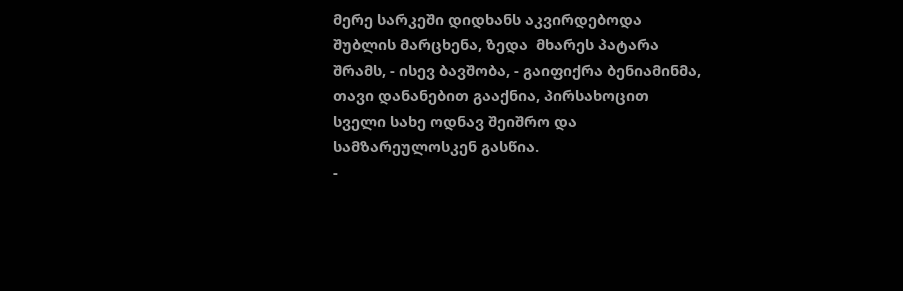მერე სარკეში დიდხანს აკვირდებოდა შუბლის მარცხენა, ზედა  მხარეს პატარა შრამს, - ისევ ბავშობა, - გაიფიქრა ბენიამინმა, თავი დანანებით გააქნია, პირსახოცით სველი სახე ოდნავ შეიშრო და სამზარეულოსკენ გასწია.
-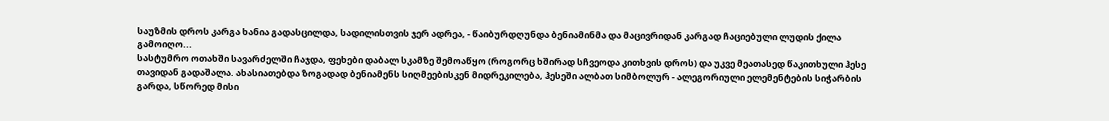საუზმის დროს კარგა ხანია გადასცილდა, სადილისთვის ჯერ ადრეა, - წაიბურდღუნდა ბენიამინმა და მაცივრიდან კარგად ჩაციებული ლუდის ქილა გამოიღო...
სასტუმრო ოთახში სავარძელში ჩაჯდა, ფეხები დაბალ სკამზე შემოაწყო (როგორც ხშირად სჩვეოდა კითხვის დროს) და უკვე მეათასედ წაკითხული ჰესე თავიდან გადაშალა. ახასიათებდა ზოგადად ბენიამენს სიღმეებისკენ მიდრეკილება, ჰესეში ალბათ სიმბოლურ - ალეგორიული ელემენტების სიჭარბის გარდა, სწორედ მისი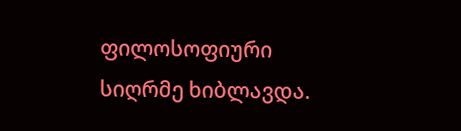ფილოსოფიური სიღრმე ხიბლავდა.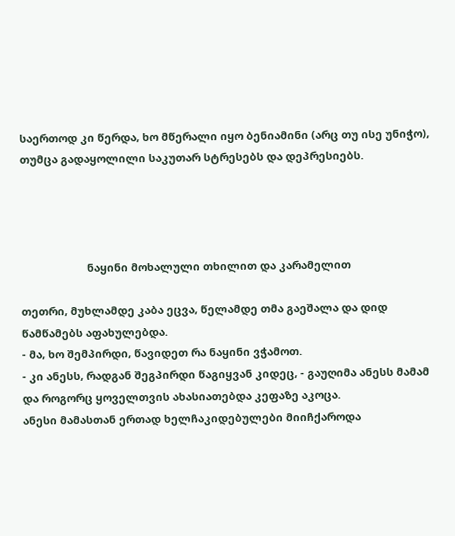საერთოდ კი წერდა, ხო მწერალი იყო ბენიამინი (არც თუ ისე უნიჭო), თუმცა გადაყოლილი საკუთარ სტრესებს და დეპრესიებს.




                      ნაყინი მოხალული თხილით და კარამელით

თეთრი, მუხლამდე კაბა ეცვა, წელამდე თმა გაეშალა და დიდ წამწამებს აფახულებდა.
- მა, ხო შემპირდი, წავიდეთ რა ნაყინი ვჭამოთ.
- კი ანესს, რადგან შეგპირდი წაგიყვან კიდეც, - გაუღიმა ანესს მამამ და როგორც ყოველთვის ახასიათებდა კეფაზე აკოცა.
ანესი მამასთან ერთად ხელჩაკიდებულები მიიჩქაროდა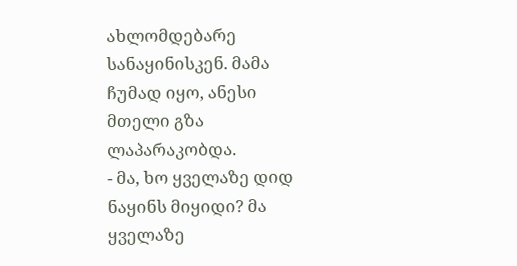ახლომდებარე სანაყინისკენ. მამა ჩუმად იყო, ანესი მთელი გზა ლაპარაკობდა.
- მა, ხო ყველაზე დიდ ნაყინს მიყიდი? მა ყველაზე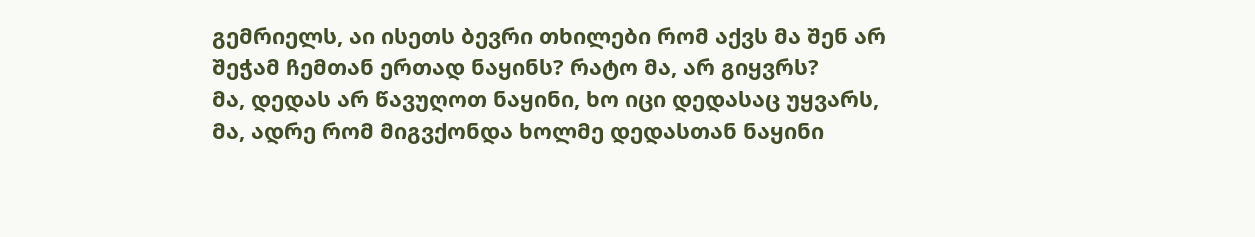გემრიელს, აი ისეთს ბევრი თხილები რომ აქვს მა შენ არ შეჭამ ჩემთან ერთად ნაყინს? რატო მა, არ გიყვრს?
მა, დედას არ წავუღოთ ნაყინი, ხო იცი დედასაც უყვარს, მა, ადრე რომ მიგვქონდა ხოლმე დედასთან ნაყინი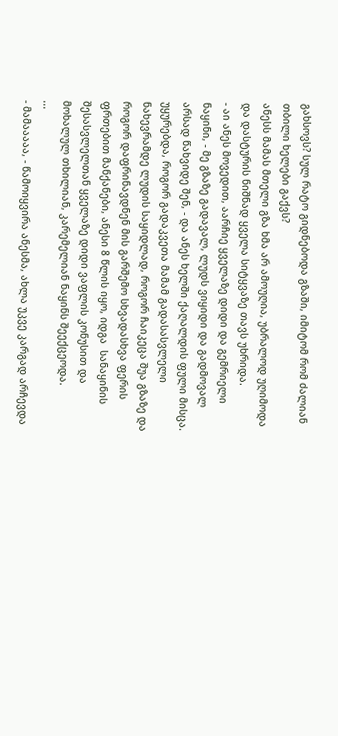გახსოვს? სულ რატო გიდნებოდა გზაში, იმიტომ რომ ძალიან თბილი ხელები გაქვს?
ანესს მამას მთელი გზა ხმა არ ამოუღია, უბრალოდ უღიმოდა და დასტურის ნიშნად ყველა სიტყვაზე თავს უხრიდა.
- აი ანეს მოვედით, აარჩიე ყველაზე დიდი და გემრიელი ნაყინი, - მე გზაზე გადავალ, ლუდს ვიყიდი და გადმოვალ არსად წახვიდე შენ, - და ანეს ხელში ქაღალდის ფული მისცა.
უყურებდა, როგორ გადაკვეთა მამამ გადასასვლელი ნახევრამდე ლუდის საყიდლად, როგორ ჩაიკეცა შუა გზაზე და როგორ დაფრინავდნენ მის გარშემო სხვადასხვა ფერის ფრთებით მანქანები, ანესი 8 წლის იყო, იდგა  სანაყინის შესასვლელთან ყველაზე დიდი ვაფლის კონუსით და მოხალულ თხილიან, კარემელიან ნაყინს შეექცეოდა.
...
- მამააააა, - წამოიყვირა ანესმა, ახლა უკვე კარგად არჩევდა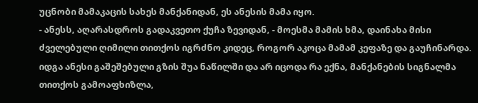უცნობი მამაკაცის სახეს მანქანიდან, ეს ანესის მამა იყო.
- ანესს, აღარასდროს გადაკვეთო ქუჩა ზევიდან, - მოესმა მამის ხმა, დაინახა მისი ძველებული ღიმილი თითქოს იგრძნო კიდეც, როგორ აკოცა მამამ კეფაზე და გაუჩინარდა.
იდგა ანესი გაშეშებული გზის შუა ნაწილში და არ იცოდა რა ექნა, მანქანების სიგნალმა თითქოს გამოაფხიზლა,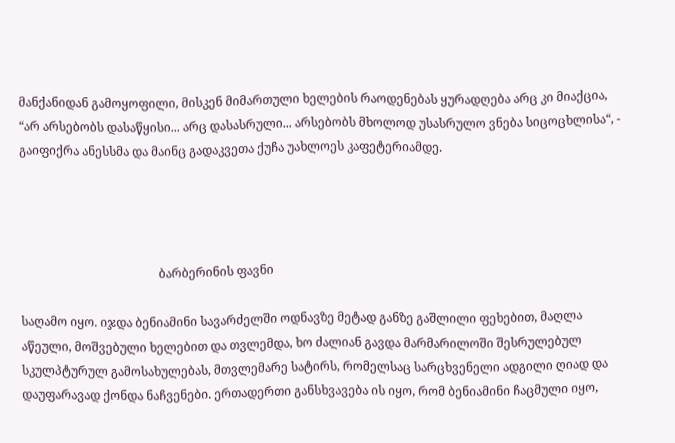მანქანიდან გამოყოფილი, მისკენ მიმართული ხელების რაოდენებას ყურადღება არც კი მიაქცია, “არ არსებობს დასაწყისი... არც დასასრული... არსებობს მხოლოდ უსასრულო ვნება სიცოცხლისა“, - გაიფიქრა ანესსმა და მაინც გადაკვეთა ქუჩა უახლოეს კაფეტერიამდე.




                                              ბარბერინის ფავნი

საღამო იყო. იჯდა ბენიამინი სავარძელში ოდნავზე მეტად განზე გაშლილი ფეხებით, მაღლა აწეული, მოშვებული ხელებით და თვლემდა, ხო ძალიან გავდა მარმარილოში შესრულებულ სკულპტურულ გამოსახულებას, მთვლემარე სატირს, რომელსაც სარცხვენელი ადგილი ღიად და დაუფარავად ქონდა ნაჩვენები. ერთადერთი განსხვავება ის იყო, რომ ბენიამინი ჩაცმული იყო,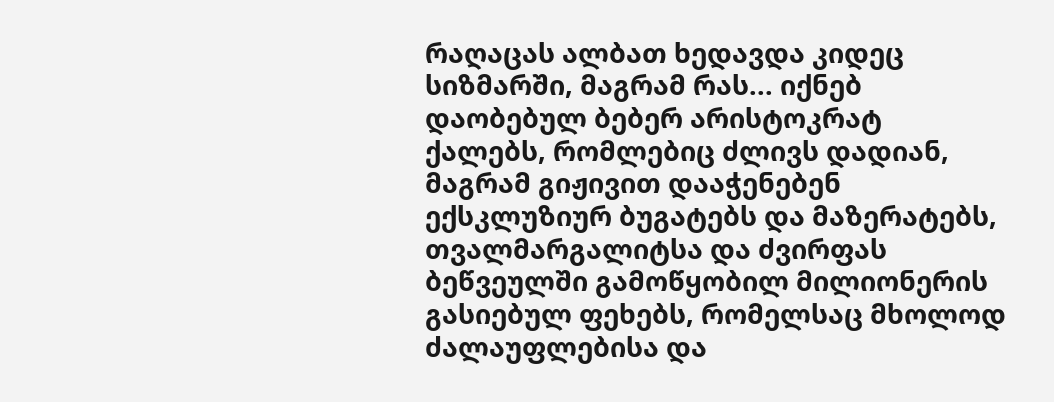რაღაცას ალბათ ხედავდა კიდეც სიზმარში, მაგრამ რას... იქნებ დაობებულ ბებერ არისტოკრატ ქალებს, რომლებიც ძლივს დადიან, მაგრამ გიჟივით დააჭენებენ ექსკლუზიურ ბუგატებს და მაზერატებს, თვალმარგალიტსა და ძვირფას ბეწვეულში გამოწყობილ მილიონერის გასიებულ ფეხებს, რომელსაც მხოლოდ ძალაუფლებისა და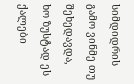სიმდიდრის გამო ვინმე თუ შეხედავდა, ხო ზუსტად ეს ქალები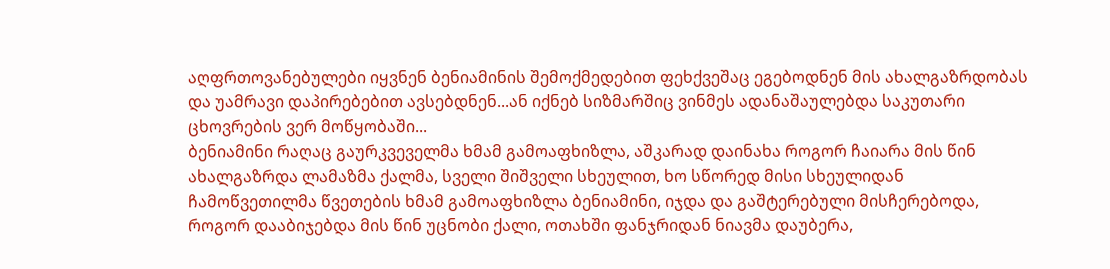აღფრთოვანებულები იყვნენ ბენიამინის შემოქმედებით ფეხქვეშაც ეგებოდნენ მის ახალგაზრდობას და უამრავი დაპირებებით ავსებდნენ...ან იქნებ სიზმარშიც ვინმეს ადანაშაულებდა საკუთარი ცხოვრების ვერ მოწყობაში...
ბენიამინი რაღაც გაურკვეველმა ხმამ გამოაფხიზლა, აშკარად დაინახა როგორ ჩაიარა მის წინ ახალგაზრდა ლამაზმა ქალმა, სველი შიშველი სხეულით, ხო სწორედ მისი სხეულიდან ჩამოწვეთილმა წვეთების ხმამ გამოაფხიზლა ბენიამინი, იჯდა და გაშტერებული მისჩერებოდა, როგორ დააბიჯებდა მის წინ უცნობი ქალი, ოთახში ფანჯრიდან ნიავმა დაუბერა,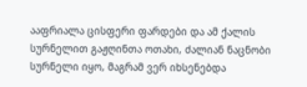ააფრიალა ცისფერი ფარდები და ამ ქალის სურნელით გაჟღინთა ოთახი, ძალიან ნაცნობი სურნელი იყო, მაგრამ ვერ იხსენებდა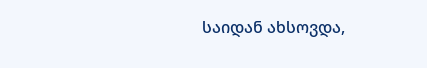საიდან ახსოვდა,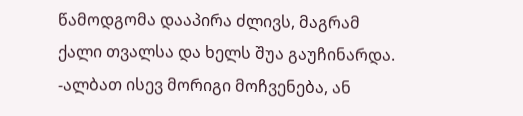წამოდგომა დააპირა ძლივს, მაგრამ ქალი თვალსა და ხელს შუა გაუჩინარდა.
-ალბათ ისევ მორიგი მოჩვენება, ან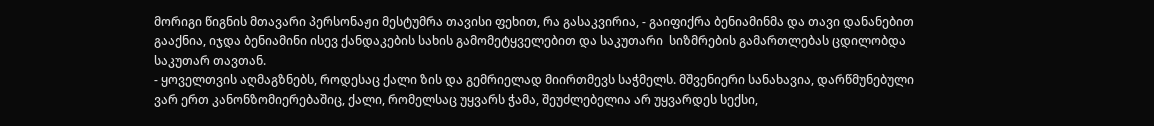მორიგი წიგნის მთავარი პერსონაჟი მესტუმრა თავისი ფეხით, რა გასაკვირია, - გაიფიქრა ბენიამინმა და თავი დანანებით გააქნია, იჯდა ბენიამინი ისევ ქანდაკების სახის გამომეტყველებით და საკუთარი  სიზმრების გამართლებას ცდილობდა საკუთარ თავთან.
- ყოველთვის აღმაგზნებს, როდესაც ქალი ზის და გემრიელად მიირთმევს საჭმელს. მშვენიერი სანახავია, დარწმუნებული ვარ ერთ კანონზომიერებაშიც, ქალი, რომელსაც უყვარს ჭამა, შეუძლებელია არ უყვარდეს სექსი,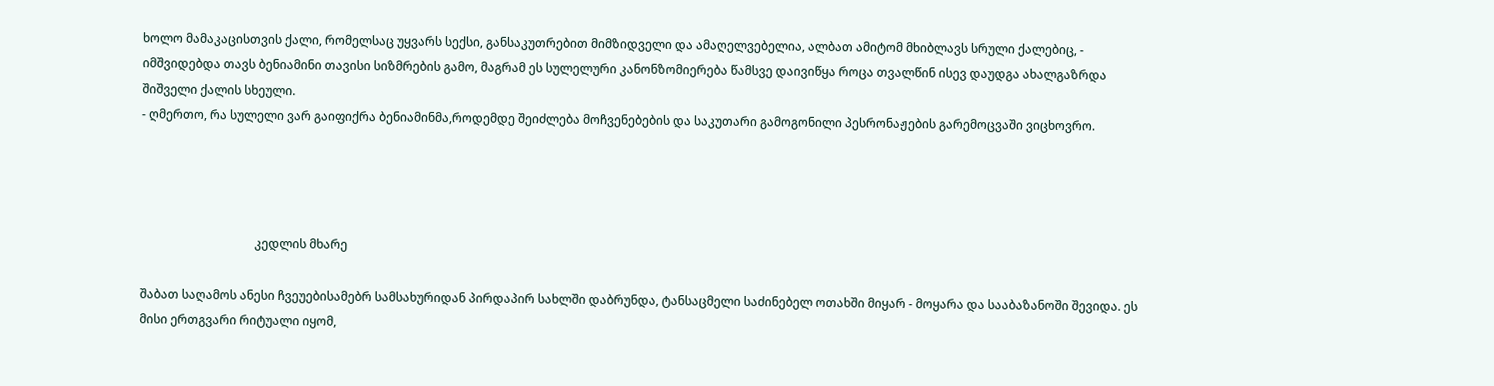ხოლო მამაკაცისთვის ქალი, რომელსაც უყვარს სექსი, განსაკუთრებით მიმზიდველი და ამაღელვებელია, ალბათ ამიტომ მხიბლავს სრული ქალებიც, - იმშვიდებდა თავს ბენიამინი თავისი სიზმრების გამო, მაგრამ ეს სულელური კანონზომიერება წამსვე დაივიწყა როცა თვალწინ ისევ დაუდგა ახალგაზრდა შიშველი ქალის სხეული.
- ღმერთო, რა სულელი ვარ გაიფიქრა ბენიამინმა,როდემდე შეიძლება მოჩვენებების და საკუთარი გამოგონილი პესრონაჟების გარემოცვაში ვიცხოვრო.




                                      კედლის მხარე

შაბათ საღამოს ანესი ჩვეუებისამებრ სამსახურიდან პირდაპირ სახლში დაბრუნდა, ტანსაცმელი საძინებელ ოთახში მიყარ - მოყარა და სააბაზანოში შევიდა. ეს მისი ერთგვარი რიტუალი იყომ,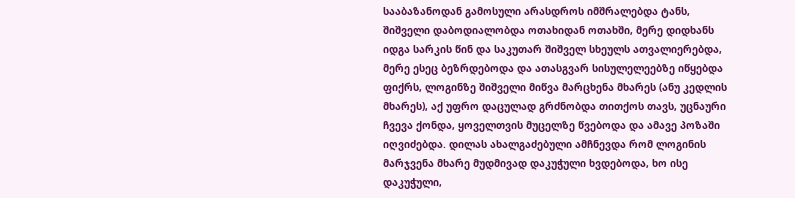სააბაზანოდან გამოსული არასდროს იმშრალებდა ტანს, შიშველი დაბოდიალობდა ოთახიდან ოთახში, მერე დიდხანს იდგა სარკის წინ და საკუთარ შიშველ სხეულს ათვალიერებდა, მერე ესეც ბეზრდებოდა და ათასგვარ სისულელეებზე იწყებდა ფიქრს, ლოგინზე შიშველი მიწვა მარცხენა მხარეს (ანუ კედლის მხარეს), აქ უფრო დაცულად გრძნობდა თითქოს თავს, უცნაური ჩვევა ქონდა, ყოველთვის მუცელზე წვებოდა და ამავე პოზაში იღვიძებდა. დილას ახალგაძებული ამჩნევდა რომ ლოგინის მარჯვენა მხარე მუდმივად დაკუჭული ხვდებოდა, ხო ისე დაკუჭული,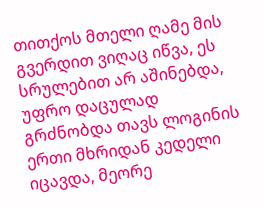თითქოს მთელი ღამე მის გვერდით ვიღაც იწვა, ეს სრულებით არ აშინებდა, უფრო დაცულად გრძნობდა თავს ლოგინის ერთი მხრიდან კედელი იცავდა, მეორე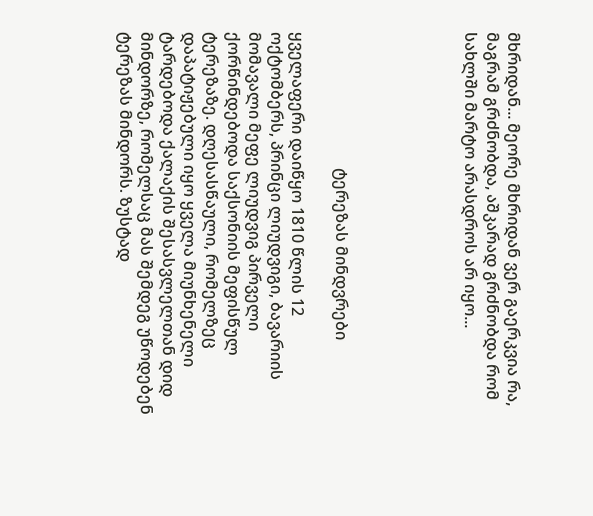მხრიდან... მეორე მხრიდან ვერ გაერკვია რა, მაგრამ გრძნობდა, აშკარად გრძნობდა რომ სახლში მარტო არასდროს არ იყო...





                                  ტერეზას მინდვრები

ყველაფერი დაიწყო 1810 წლის 12 ოქტომბერს, პრინცი ლიუდვიგი, ბავარიის მომავალი მეფე ლიუდვიგ პირველი ქორწინდებოდა საქსონიის მეფისწულ ტერეზაზე. დღესასწაული, რომელზეც დაპატიჟებული იყო ყველა მიუნხენელი ტარდებოდა ქალაქის შესასვლელთან დიდ მინდორზე, რომელსაც მას შემდეგ უწოდებენ ტერეზას მინდორს. ზუსტად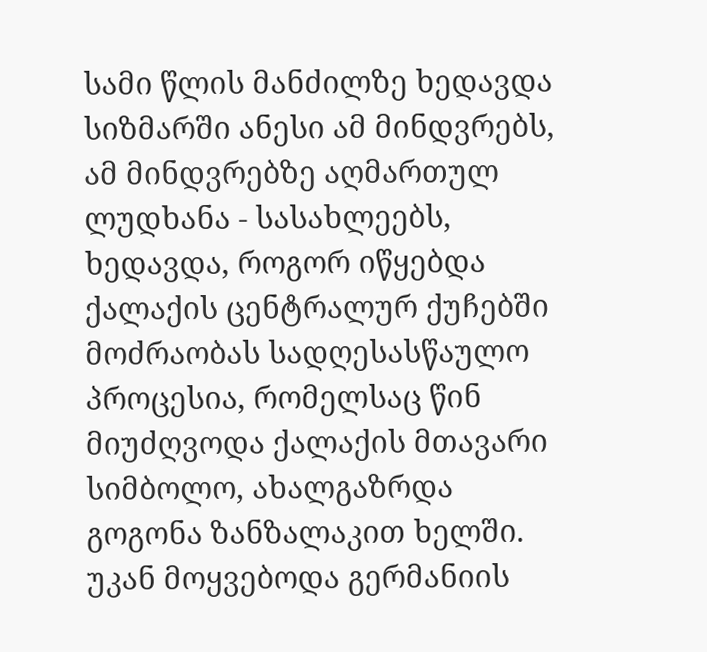სამი წლის მანძილზე ხედავდა სიზმარში ანესი ამ მინდვრებს, ამ მინდვრებზე აღმართულ ლუდხანა - სასახლეებს, ხედავდა, როგორ იწყებდა ქალაქის ცენტრალურ ქუჩებში მოძრაობას სადღესასწაულო პროცესია, რომელსაც წინ მიუძღვოდა ქალაქის მთავარი სიმბოლო, ახალგაზრდა გოგონა ზანზალაკით ხელში. უკან მოყვებოდა გერმანიის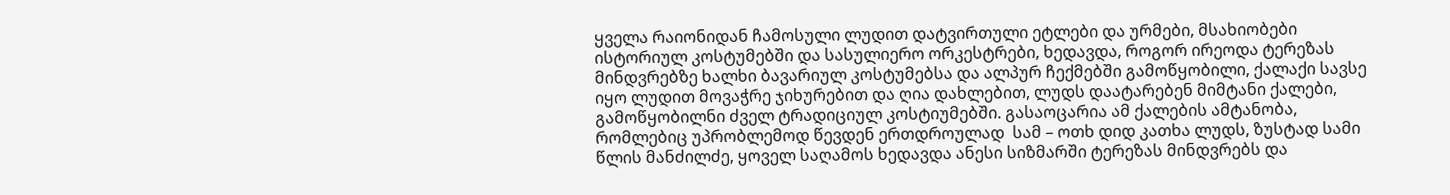ყველა რაიონიდან ჩამოსული ლუდით დატვირთული ეტლები და ურმები, მსახიობები ისტორიულ კოსტუმებში და სასულიერო ორკესტრები, ხედავდა, როგორ ირეოდა ტერეზას მინდვრებზე ხალხი ბავარიულ კოსტუმებსა და ალპურ ჩექმებში გამოწყობილი, ქალაქი სავსე იყო ლუდით მოვაჭრე ჯიხურებით და ღია დახლებით, ლუდს დაატარებენ მიმტანი ქალები, გამოწყობილნი ძველ ტრადიციულ კოსტიუმებში. გასაოცარია ამ ქალების ამტანობა, რომლებიც უპრობლემოდ წევდენ ერთდროულად  სამ – ოთხ დიდ კათხა ლუდს, ზუსტად სამი წლის მანძილძე, ყოველ საღამოს ხედავდა ანესი სიზმარში ტერეზას მინდვრებს და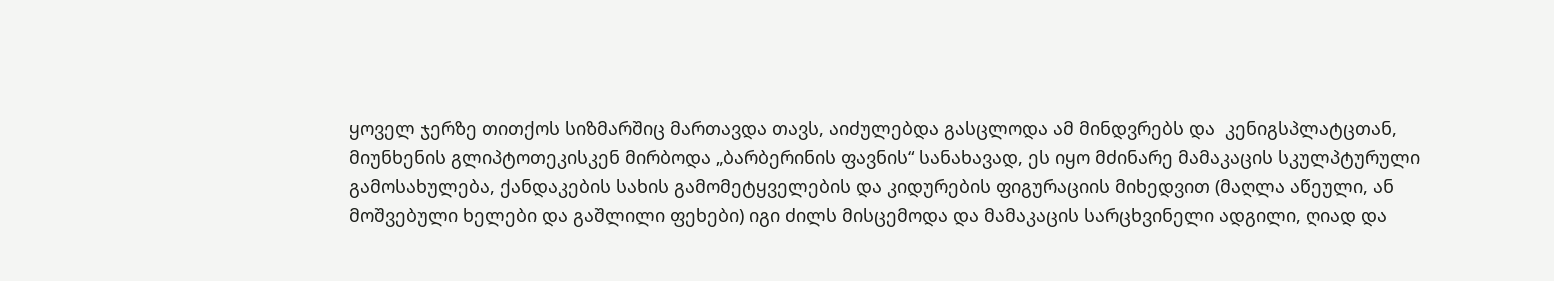ყოველ ჯერზე თითქოს სიზმარშიც მართავდა თავს, აიძულებდა გასცლოდა ამ მინდვრებს და  კენიგსპლატცთან, მიუნხენის გლიპტოთეკისკენ მირბოდა „ბარბერინის ფავნის“ სანახავად, ეს იყო მძინარე მამაკაცის სკულპტურული გამოსახულება, ქანდაკების სახის გამომეტყველების და კიდურების ფიგურაციის მიხედვით (მაღლა აწეული, ან მოშვებული ხელები და გაშლილი ფეხები) იგი ძილს მისცემოდა და მამაკაცის სარცხვინელი ადგილი, ღიად და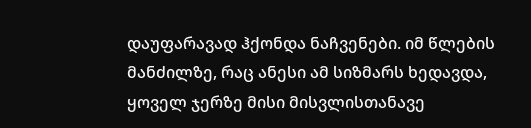დაუფარავად ჰქონდა ნაჩვენები. იმ წლების მანძილზე, რაც ანესი ამ სიზმარს ხედავდა, ყოველ ჯერზე მისი მისვლისთანავე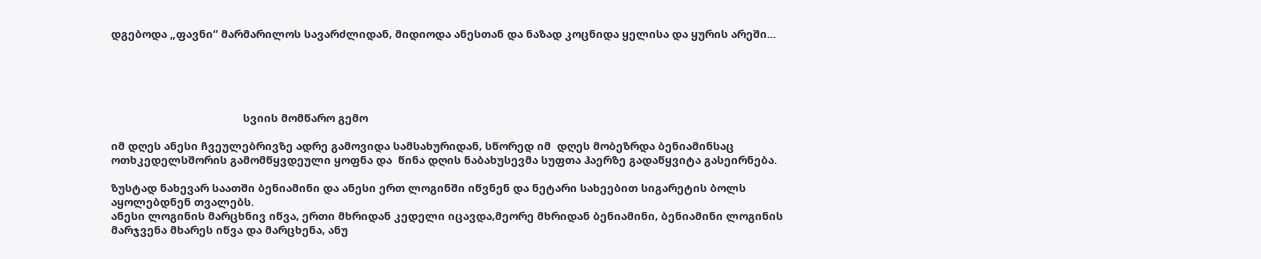დგებოდა „ფავნი“ მარმარილოს სავარძლიდან, მიდიოდა ანესთან და ნაზად კოცნიდა ყელისა და ყურის არეში...





                                            სვიის მომწარო გემო

იმ დღეს ანესი ჩვეულებრივზე ადრე გამოვიდა სამსახურიდან, სწორედ იმ  დღეს მობეზრდა ბენიამინსაც ოთხკედელსშორის გამომწყვდეული ყოფნა და  წინა დღის ნაბახუსევმა სუფთა ჰაერზე გადაწყვიტა გასეირნება.

ზუსტად ნახევარ საათში ბენიამინი და ანესი ერთ ლოგინში იწვნენ და ნეტარი სახეებით სიგარეტის ბოლს აყოლებდნენ თვალებს.
ანესი ლოგინის მარცხნივ იწვა, ერთი მხრიდან კედელი იცავდა,მეორე მხრიდან ბენიამინი, ბენიამინი ლოგინის მარჯვენა მხარეს იწვა და მარცხენა, ანუ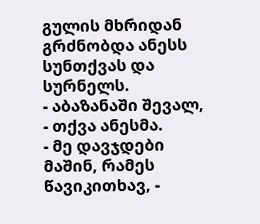გულის მხრიდან გრძნობდა ანესს სუნთქვას და სურნელს.
- აბაზანაში შევალ, - თქვა ანესმა.
- მე დავჯდები მაშინ, რამეს წავიკითხავ, -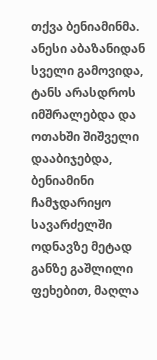თქვა ბენიამინმა.
ანესი აბაზანიდან სველი გამოვიდა, ტანს არასდროს იმშრალებდა და ოთახში შიშველი დააბიჯებდა, ბენიამინი ჩამჯდარიყო სავარძელში ოდნავზე მეტად განზე გაშლილი ფეხებით, მაღლა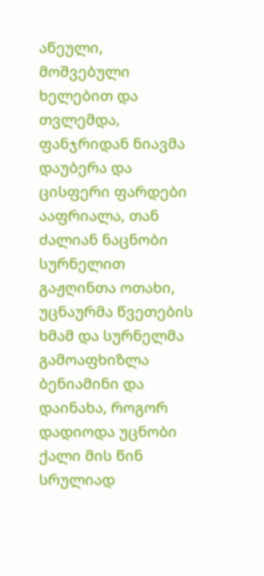აწეული, მოშვებული ხელებით და თვლემდა, ფანჯრიდან ნიავმა დაუბერა და ცისფერი ფარდები ააფრიალა, თან ძალიან ნაცნობი სურნელით გაჟღინთა ოთახი,  უცნაურმა წვეთების ხმამ და სურნელმა გამოაფხიზლა ბენიამინი და დაინახა, როგორ დადიოდა უცნობი ქალი მის წინ სრულიად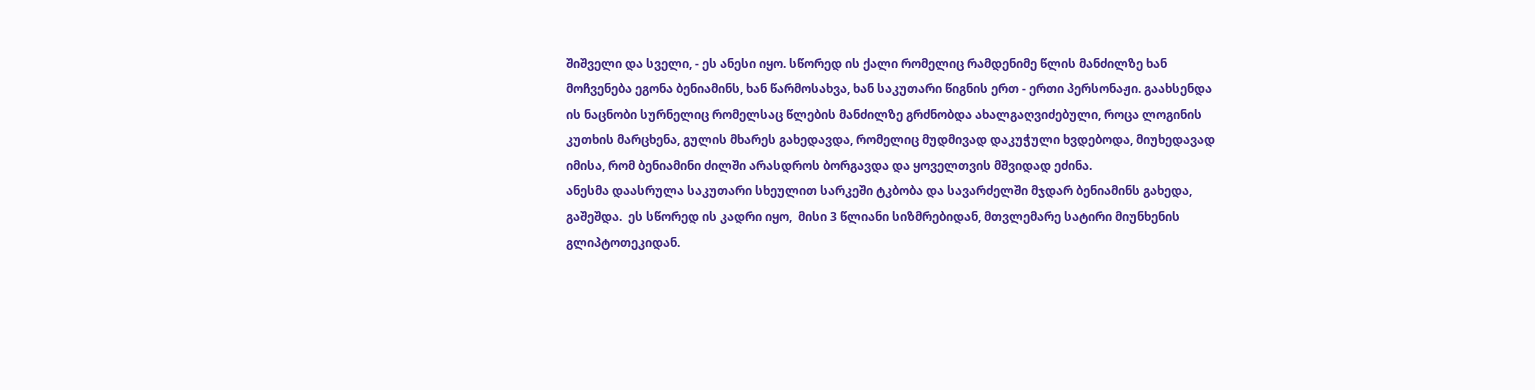შიშველი და სველი, - ეს ანესი იყო. სწორედ ის ქალი რომელიც რამდენიმე წლის მანძილზე ხან მოჩვენება ეგონა ბენიამინს, ხან წარმოსახვა, ხან საკუთარი წიგნის ერთ - ერთი პერსონაჟი. გაახსენდა ის ნაცნობი სურნელიც რომელსაც წლების მანძილზე გრძნობდა ახალგაღვიძებული, როცა ლოგინის კუთხის მარცხენა, გულის მხარეს გახედავდა, რომელიც მუდმივად დაკუჭული ხვდებოდა, მიუხედავად იმისა, რომ ბენიამინი ძილში არასდროს ბორგავდა და ყოველთვის მშვიდად ეძინა.
ანესმა დაასრულა საკუთარი სხეულით სარკეში ტკბობა და სავარძელში მჯდარ ბენიამინს გახედა, გაშეშდა.  ეს სწორედ ის კადრი იყო,  მისი 3 წლიანი სიზმრებიდან, მთვლემარე სატირი მიუნხენის გლიპტოთეკიდან.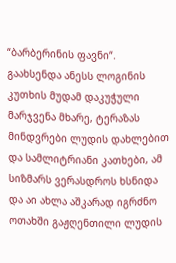“ბარბერინის ფავნი“. გაახსენდა ანესს ლოგინის კუთხის მუდამ დაკუჭული მარჯვენა მხარე, ტერაზას მინდვრები ლუდის დახლებით და სამლიტრიანი კათხები, ამ სიზმარს ვერასდროს ხსნიდა და აი ახლა აშკარად იგრძნო ოთახში გაჟღენთილი ლუდის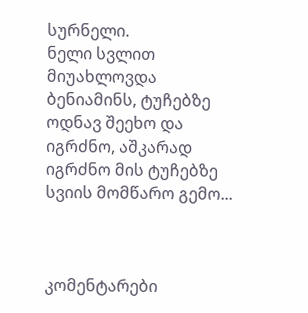სურნელი.
ნელი სვლით მიუახლოვდა ბენიამინს, ტუჩებზე ოდნავ შეეხო და იგრძნო, აშკარად იგრძნო მის ტუჩებზე სვიის მომწარო გემო...



კომენტარები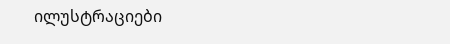ილუსტრაციები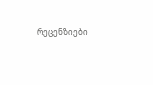რეცენზიები